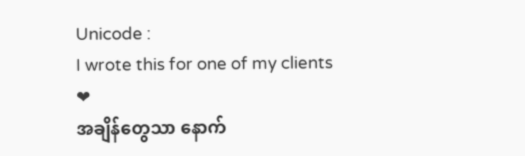Unicode :
I wrote this for one of my clients ❤
အချိန်တွေသာ နောက်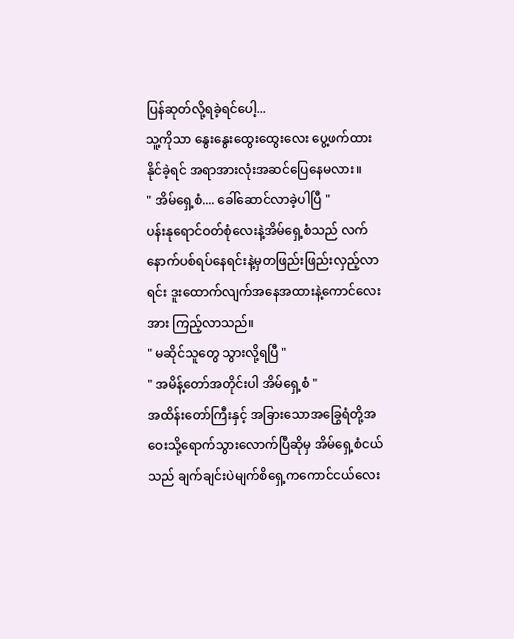ပြန်ဆုတ်လို့ရခဲ့ရင်ပေါ့...
သူ့ကိုသာ နွေးနွေးထွေးထွေးလေး ပွေ့ဖက်ထားနိုင်ခဲ့ရင် အရာအားလုံးအဆင်ပြေနေမလား။
" အိမ်ရှေ့စံ.... ခေါ်ဆောင်လာခဲ့ပါပြီ "
ပန်းနုရောင်ဝတ်စုံလေးနဲ့အိမ်ရှေ့စံသည် လက်နောက်ပစ်ရပ်နေရင်းနဲ့မှတဖြည်းဖြည်းလှည့်လာရင်း ဒူးထောက်လျက်အနေအထားနဲ့ကောင်လေးအား ကြည့်လာသည်။
" မဆိုင်သူတွေ သွားလို့ရပြီ "
" အမိန့်တော်အတိုင်းပါ အိမ်ရှေ့စံ "
အထိန်းတော်ကြီးနှင့် အခြားသောအခြွေရံတို့အဝေးသို့ရောက်သွားလောက်ပြီဆိုမှ အိမ်ရှေ့စံငယ်သည် ချက်ချင်းပဲမျက်စိရှေ့ကကောင်ငယ်လေး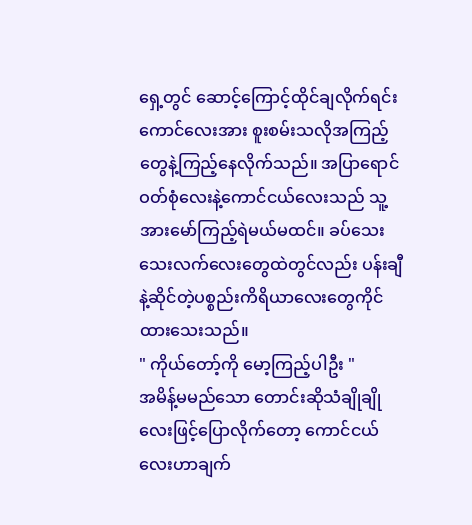ရှေ့တွင် ဆောင့်ကြောင့်ထိုင်ချလိုက်ရင်း ကောင်လေးအား စူးစမ်းသလိုအကြည့်တွေနဲ့ကြည့်နေလိုက်သည်။ အပြာရောင်ဝတ်စုံလေးနဲ့ကောင်ငယ်လေးသည် သူ့အားမော်ကြည့်ရဲမယ်မထင်။ ခပ်သေးသေးလက်လေးတွေထဲတွင်လည်း ပန်းချီနဲ့ဆိုင်တဲ့ပစ္စည်းကိရိယာလေးတွေကိုင်ထားသေးသည်။
" ကိုယ်တော့်ကို မော့ကြည့်ပါဦး "
အမိန့်မမည်သော တောင်းဆိုသံချိုချိုလေးဖြင့်ပြောလိုက်တော့ ကောင်ငယ်လေးဟာချက်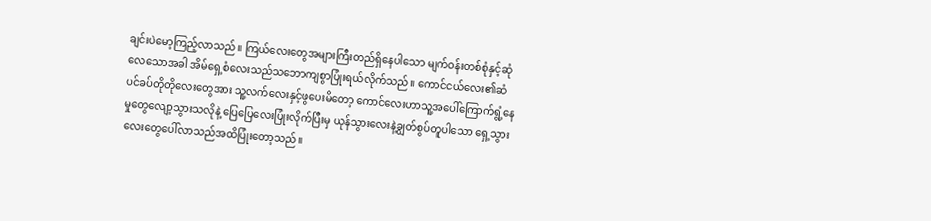ချင်းပဲမော့ကြည့်လာသည်။ ကြယ်လေးတွေအများကြီးတည်ရှိနေပါသော မျက်ဝန်းတစ်စုံနှင့်ဆုံလေသောအခါ အိမ်ရှေ့စံလေးသည်သဘောကျစွာပြုံးရယ်လိုက်သည်။ ကောင်ငယ်လေး၏ဆံပင်ခပ်တိုတိုလေးတွေအား သူ့လက်လေးနှင့်ဖွပေးမိတော့ ကောင်လေးဟာသူ့အပေါ်ကြောက်ရွံ့နေမှုတွေလျော့သွားသလိုနဲ့ ပြေပြေလေးပြုံးလိုက်ပြီးမှ ယုန်သွားလေးနဲ့ချွတ်စွပ်တူပါသော ရှေ့သွားလေးတွေပေါ်လာသည်အထိပြုံးတော့သည်။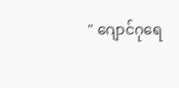" ဂျောင်ဂုရေ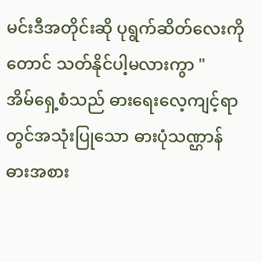မင်းဒီအတိုင်းဆို ပုရွက်ဆိတ်လေးကိုတောင် သတ်နိုင်ပါ့မလားကွာ "
အိမ်ရှေ့စံသည် ဓားရေးလေ့ကျင့်ရာတွင်အသုံးပြုသော ဓားပုံသဏ္ဌာန် ဓားအစား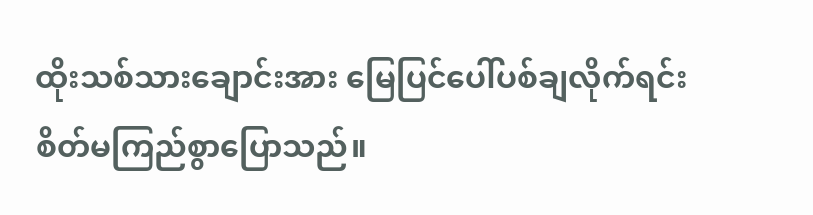ထိုးသစ်သားချောင်းအား မြေပြင်ပေါ်ပစ်ချလိုက်ရင်း စိတ်မကြည်စွာပြောသည်။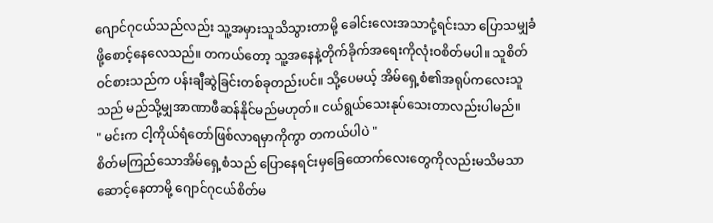ဂျောင်ဂုငယ်သည်လည်း သူ့အမှားသူသိသွားတာမို့ ခေါင်းလေးအသာငုံ့ရင်းသာ ပြောသမျှခံဖို့စောင့်နေလေသည်။ တကယ်တော့ သူ့အနေနဲ့တိုက်ခိုက်အရေးကိုလုံးဝစိတ်မပါ။ သူစိတ်ဝင်စားသည်က ပန်းချီဆွဲခြင်းတစ်ခုတည်းပင်။ သို့ပေမယ့် အိမ်ရှေ့စံ၏အရုပ်ကလေးသူသည် မည်သို့မျှအာဏာဖီဆန်နိုင်မည်မဟုတ်။ ငယ်ရွယ်သေးနုပ်သေးတာလည်းပါမည်။
" မင်းက ငါ့ကိုယ်ရံတော်ဖြစ်လာရမှာကိုကွာ တကယ်ပါပဲ "
စိတ်မကြည်သောအိမ်ရှေ့စံသည် ပြောနေရင်းမှခြေထောက်လေးတွေကိုလည်းမသိမသာဆောင့်နေတာမို့ ဂျောင်ဂုငယ်စိတ်မ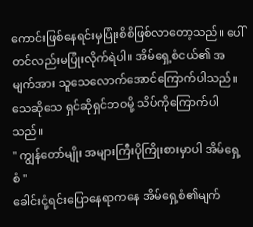ကောင်းဖြစ်နေရင်းမှပြုံးစိစိဖြစ်လာတော့သည်။ ပေါ်တင်လည်းမပြုံးလိုက်ရဲပါ။ အိမ်ရှေ့စံငယ်၏ အမျက်အား သူသေလောက်အောင်ကြောက်ပါသည်။ သေဆိုသေ ရှင်ဆိုရှင်ဘဝမို့ သိပ်ကိုကြောက်ပါသည်။
" ကျွန်တော်မျိုး အများကြီးပိုကြိုးစားမှာပါ အိမ်ရှေ့စံ "
ခေါင်းငုံ့ရင်းပြောနေရာကနေ အိမ်ရှေ့စံ၏မျက်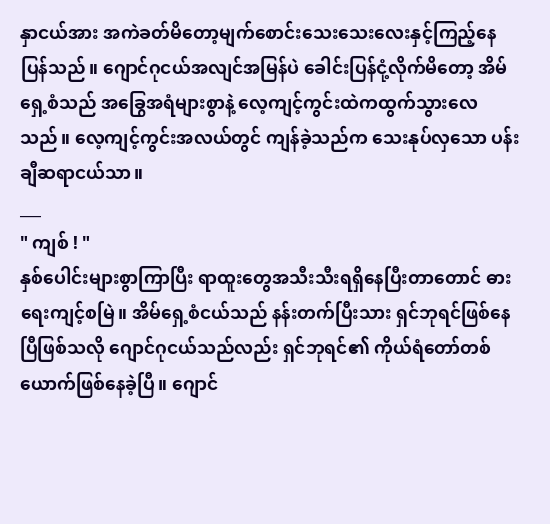နှာငယ်အား အကဲခတ်မိတော့မျက်စောင်းသေးသေးလေးနှင့်ကြည့်နေပြန်သည်။ ဂျောင်ဂုငယ်အလျင်အမြန်ပဲ ခေါင်းပြန်ငုံ့လိုက်မိတော့ အိမ်ရှေ့စံသည် အခြွေအရံများစွာနဲ့ လေ့ကျင့်ကွင်းထဲကထွက်သွားလေသည်။ လေ့ကျင့်ကွင်းအလယ်တွင် ကျန်ခဲ့သည်က သေးနုပ်လှသော ပန်းချီဆရာငယ်သာ။
___
" ကျစ် ! "
နှစ်ပေါင်းများစွာကြာပြီး ရာထူးတွေအသီးသီးရရှိနေပြီးတာတောင် ဓားရေးကျင့်စမြဲ။ အိမ်ရှေ့စံငယ်သည် နန်းတက်ပြီးသား ရှင်ဘုရင်ဖြစ်နေပြီဖြစ်သလို ဂျောင်ဂုငယ်သည်လည်း ရှင်ဘုရင်၏ ကိုယ်ရံတော်တစ်ယောက်ဖြစ်နေခဲ့ပြီ။ ဂျောင်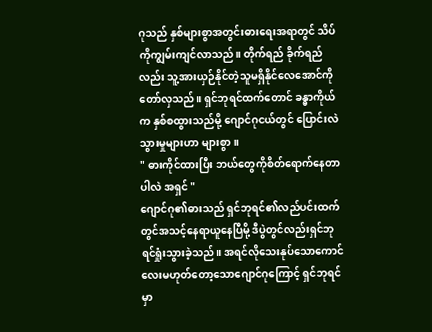ဂုသည် နှစ်များစွာအတွင်းဓားရေးအရာတွင် သိပ်ကိုကျွမ်းကျင်လာသည်။ တိုက်ရည် ခိုက်ရည်လည်း သူ့အားယှဉ်နိုင်တဲ့သူမရှိနိုင်လေအောင်ကို တော်လှသည်။ ရှင်ဘုရင်ထက်တောင် ခန္ဓာကိုယ်က နှစ်စထွားသည်မို့ ဂျောင်ဂုငယ်တွင် ပြောင်းလဲသွားမှုများဟာ များစွာ။
" ဓားကိုင်ထားပြီး ဘယ်တွေကိုစိတ်ရောက်နေတာပါလဲ အရှင် "
ဂျောင်ဂု၏ဓားသည် ရှင်ဘုရင်၏လည်ပင်းထက်တွင်အသင့်နေရာယူနေပြီမို့ ဒီပွဲတွင်လည်းရှင်ဘုရင်ရှုံးသွားခဲ့သည်။ အရင်လိုသေးနုပ်သောကောင်လေးမဟုတ်တော့သောဂျောင်ဂုကြောင့် ရှင်ဘုရင်မှာ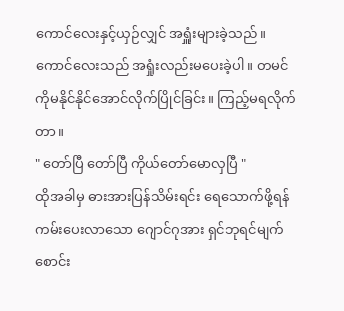ကောင်လေးနှင့်ယှဉ်လျှင် အရှူံးများခဲ့သည်။ ကောင်လေးသည် အရှုံးလည်းမပေးခဲ့ပါ။ တမင်ကိုမနိုင်နိုင်အောင်လိုက်ပြိုင်ခြင်း။ ကြည့်မရလိုက်တာ။
" တော်ပြီ တော်ပြီ ကိုယ်တော်မောလှပြီ "
ထိုအခါမှ ဓားအားပြန်သိမ်းရင်း ရေသောက်ဖို့ရန်ကမ်းပေးလာသော ဂျောင်ဂုအား ရှင်ဘုရင်မျက်စောင်း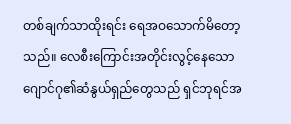တစ်ချက်သာထိုးရင်း ရေအဝသောက်မိတော့သည်။ လေစီးကြောင်းအတိုင်းလွင့်နေသော ဂျောင်ဂု၏ဆံနွယ်ရှည်တွေသည် ရှင်ဘုရင်အ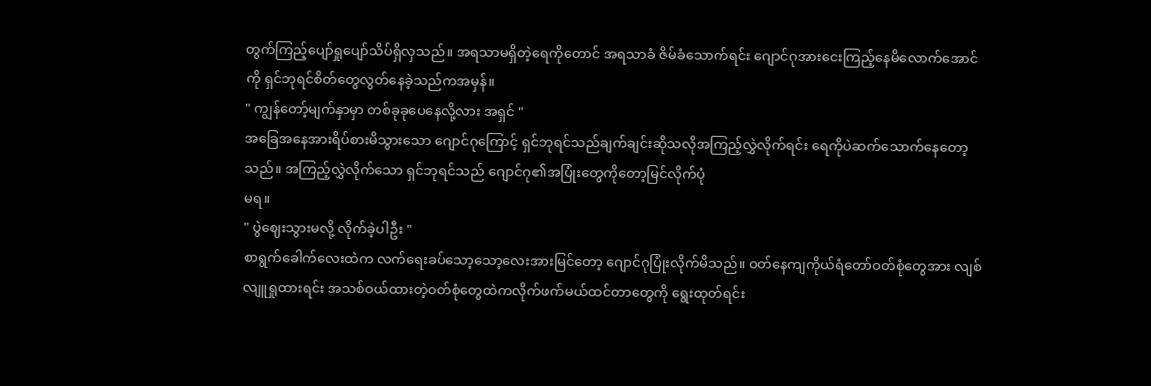တွက်ကြည့်ပျော်ရှုပျော်သိပ်ရှိလှသည်။ အရသာမရှိတဲ့ရေကိုတောင် အရသာခံ ဇိမ်ခံသောက်ရင်း ဂျောင်ဂုအားငေးကြည့်နေမိလောက်အောင်ကို ရှင်ဘုရင်စိတ်တွေလွတ်နေခဲ့သည်ကအမှန်။
" ကျွန်တော့်မျက်နှာမှာ တစ်ခုခုပေနေလို့လား အရှင် "
အခြေအနေအားရိပ်စားမိသွားသော ဂျောင်ဂုကြောင့် ရှင်ဘုရင်သည်ချက်ချင်းဆိုသလိုအကြည့်လွှဲလိုက်ရင်း ရေကိုပဲဆက်သောက်နေတော့သည်။ အကြည့်လွှဲလိုက်သော ရှင်ဘုရင်သည် ဂျောင်ဂု၏အပြုံးတွေကိုတော့မြင်လိုက်ပုံ
မရ။
" ပွဲဈေးသွားမလို့ လိုက်ခဲ့ပါဦး "
စာရွက်ခေါက်လေးထဲက လက်ရေးခပ်သော့သော့လေးအားမြင်တော့ ဂျောင်ဂုပြုံးလိုက်မိသည်။ ဝတ်နေကျကိုယ်ရံတော်ဝတ်စုံတွေအား လျစ်လျူရှုထားရင်း အသစ်ဝယ်ထားတဲ့ဝတ်စုံတွေထဲကလိုက်ဖက်မယ်ထင်တာတွေကို ရွေးထုတ်ရင်း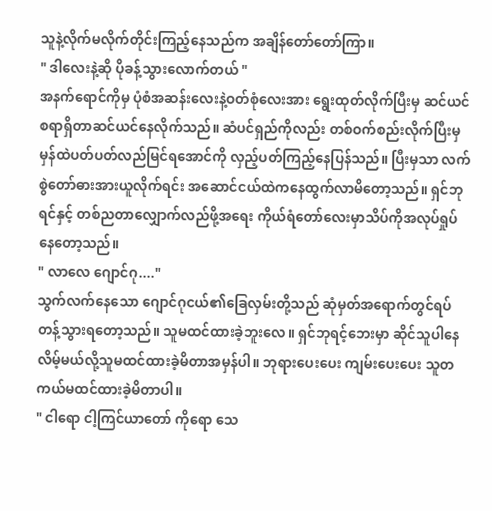သူနဲ့လိုက်မလိုက်တိုင်းကြည့်နေသည်က အချိန်တော်တော်ကြာ။
" ဒါလေးနဲ့ဆို ပိုခန့်သွားလောက်တယ် "
အနက်ရောင်ကိုမှ ပုံစံအဆန်းလေးနဲ့ဝတ်စုံလေးအား ရွေးထုတ်လိုက်ပြီးမှ ဆင်ယင်စရာရှိတာဆင်ယင်နေလိုက်သည်။ ဆံပင်ရှည်ကိုလည်း တစ်ဝက်စည်းလိုက်ပြီးမှ မှန်ထဲပတ်ပတ်လည်မြင်ရအောင်ကို လှည့်ပတ်ကြည့်နေပြန်သည်။ ပြီးမှသာ လက်စွဲတော်ဓားအားယူလိုက်ရင်း အဆောင်ငယ်ထဲကနေထွက်လာမိတော့သည်။ ရှင်ဘုရင်နှင့် တစ်ညတာလျှောက်လည်ဖို့အရေး ကိုယ်ရံတော်လေးမှာသိပ်ကိုအလုပ်ရှုပ်နေတော့သည်။
" လာလေ ဂျောင်ဂု...."
သွက်လက်နေသော ဂျောင်ဂုငယ်၏ခြေလှမ်းတို့သည် ဆုံမှတ်အရောက်တွင်ရပ်တန့်သွားရတော့သည်။ သူမထင်ထားခဲ့ဘူးလေ။ ရှင်ဘုရင့်ဘေးမှာ ဆိုင်သူပါနေလိမ့်မယ်လို့သူမထင်ထားခဲ့မိတာအမှန်ပါ။ ဘုရားပေးပေး ကျမ်းပေးပေး သူတကယ်မထင်ထားခဲ့မိတာပါ။
" ငါရော ငါ့ကြင်ယာတော် ကိုရော သေ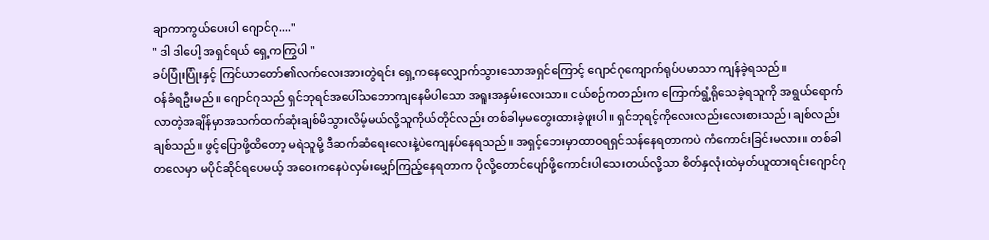ချာကာကွယ်ပေးပါ ဂျောင်ဂု...."
" ဒါ ဒါပေါ့ အရှင်ရယ် ရှေ့ကကြွပါ "
ခပ်ပြုံးပြုံးနှင့် ကြင်ယာတော်၏လက်လေးအားတွဲရင်း ရှေ့ကနေလျှောက်သွားသောအရှင်ကြောင့် ဂျောင်ဂုကျောက်ရုပ်ပမာသာ ကျန်ခဲ့ရသည်။
ဝန်ခံရဦးမည်။ ဂျောင်ဂုသည် ရှင်ဘုရင်အပေါ်သဘောကျနေမိပါသော အရူးအနှမ်းလေးသာ။ ငယ်စဉ်ကတည်းက ကြောက်ရွံ့ရိုသေခဲ့ရသူကို အရွယ်ရောက်လာတဲ့အချိန်မှာအသက်ထက်ဆုံးချစ်မိသွားလိမ့်မယ်လို့သူကိုယ်တိုင်လည်း တစ်ခါမှမတွေးထားခဲ့ဖူးပါ။ ရှင်ဘုရင့်ကိုလေးလည်းလေးစားသည်၊ ချစ်လည်းချစ်သည်။ ဖွင့်ပြောဖို့ထိတော့ မရဲသူမို့ ဒီဆက်ဆံရေးလေးနဲ့ပဲကျေနပ်နေရသည်။ အရှင့်ဘေးမှာထာဝရရှင်သန်နေရတာကပဲ ကံကောင်းခြင်းမလား။ တစ်ခါတလေမှာ မပိုင်ဆိုင်ရပေမယ့် အဝေးကနေပဲလှမ်းမျှော်ကြည့်နေရတာက ပိုလို့တောင်ပျော်ဖို့ကောင်းပါသေးတယ်လို့သာ စိတ်နှလုံးထဲမှတ်ယူထားရင်းဂျောင်ဂု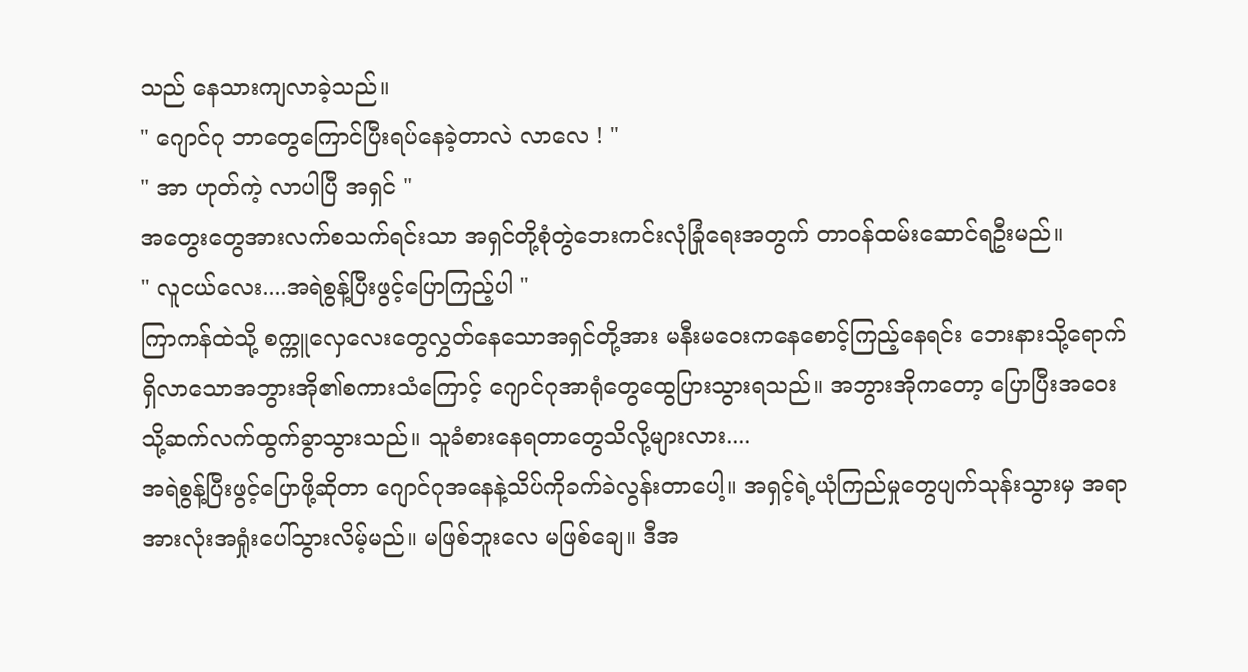သည် နေသားကျလာခဲ့သည်။
" ဂျောင်ဂု ဘာတွေကြောင်ပြီးရပ်နေခဲ့တာလဲ လာလေ ! "
" အာ ဟုတ်ကဲ့ လာပါပြီ အရှင် "
အတွေးတွေအားလက်စသက်ရင်းသာ အရှင်တို့စုံတွဲဘေးကင်းလုံခြုံရေးအတွက် တာဝန်ထမ်းဆောင်ရဦးမည်။
" လူငယ်လေး....အရဲစွန့်ပြီးဖွင့်ပြောကြည့်ပါ "
ကြာကန်ထဲသို့ စက္ကူလှေလေးတွေလွှတ်နေသောအရှင်တို့အား မနီးမဝေးကနေစောင့်ကြည့်နေရင်း ဘေးနားသို့ရောက်ရှိလာသောအဘွားအို၏စကားသံကြောင့် ဂျောင်ဂုအာရုံတွေထွေပြားသွားရသည်။ အဘွားအိုကတော့ ပြောပြီးအဝေးသို့ဆက်လက်ထွက်ခွာသွားသည်။ သူခံစားနေရတာတွေသိလို့များလား....
အရဲစွန့်ပြီးဖွင့်ပြောဖို့ဆိုတာ ဂျောင်ဂုအနေနဲ့သိပ်ကိုခက်ခဲလွန်းတာပေါ့။ အရှင့်ရဲ့ယုံကြည်မှုတွေပျက်သုန်းသွားမှ အရာအားလုံးအရှုံးပေါ်သွားလိမ့်မည်။ မဖြစ်ဘူးလေ မဖြစ်ချေ။ ဒီအ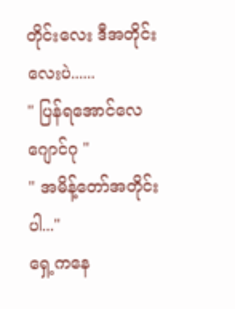တိုင်းလေး ဒီအတိုင်းလေးပဲ......
" ပြန်ရအောင်လေ ဂျောင်ဂု "
" အမိန့်တော်အတိုင်းပါ..."
ရှေ့ကနေ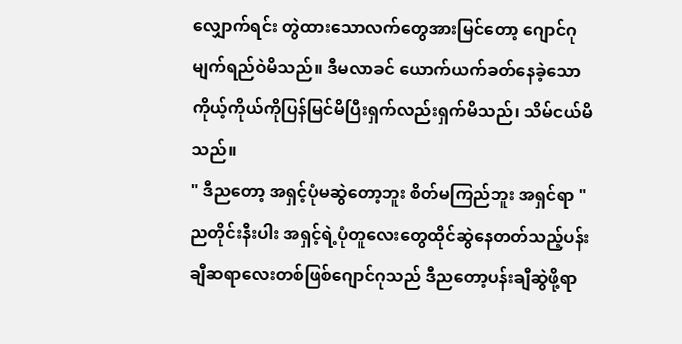လျှောက်ရင်း တွဲထားသောလက်တွေအားမြင်တော့ ဂျောင်ဂုမျက်ရည်ဝဲမိသည်။ ဒီမလာခင် ယောက်ယက်ခတ်နေခဲ့သော ကိုယ့်ကိုယ်ကိုပြန်မြင်မိပြီးရှက်လည်းရှက်မိသည်၊ သိမ်ငယ်မိသည်။
" ဒီညတော့ အရှင့်ပုံမဆွဲတော့ဘူး စိတ်မကြည်ဘူး အရှင်ရာ "
ညတိုင်းနီးပါး အရှင့်ရဲ့ပုံတူလေးတွေထိုင်ဆွဲနေတတ်သည့်ပန်းချီဆရာလေးတစ်ဖြစ်ဂျောင်ဂုသည် ဒီညတော့ပန်းချီဆွဲဖို့ရာ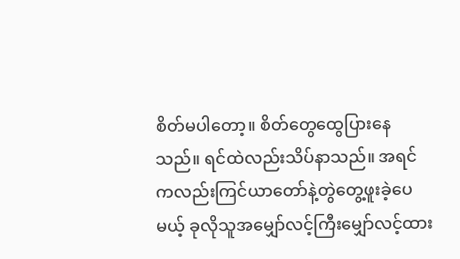စိတ်မပါတော့။ စိတ်တွေထွေပြားနေသည်။ ရင်ထဲလည်းသိပ်နာသည်။ အရင်ကလည်းကြင်ယာတော်နဲ့တွဲတွေ့ဖူးခဲ့ပေမယ့် ခုလိုသူအမျှော်လင့်ကြီးမျှော်လင့်ထား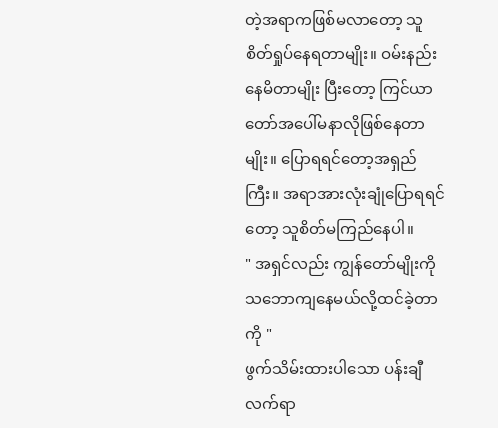တဲ့အရာကဖြစ်မလာတော့ သူစိတ်ရှုပ်နေရတာမျိုး။ ဝမ်းနည်းနေမိတာမျိုး ပြီးတော့ ကြင်ယာတော်အပေါ်မနာလိုဖြစ်နေတာမျိုး။ ပြောရရင်တော့အရှည်ကြီး။ အရာအားလုံးချုံပြောရရင်တော့ သူစိတ်မကြည်နေပါ။
" အရှင်လည်း ကျွန်တော်မျိုးကိုသဘောကျနေမယ်လို့ထင်ခဲ့တာကို "
ဖွက်သိမ်းထားပါသော ပန်းချီလက်ရာ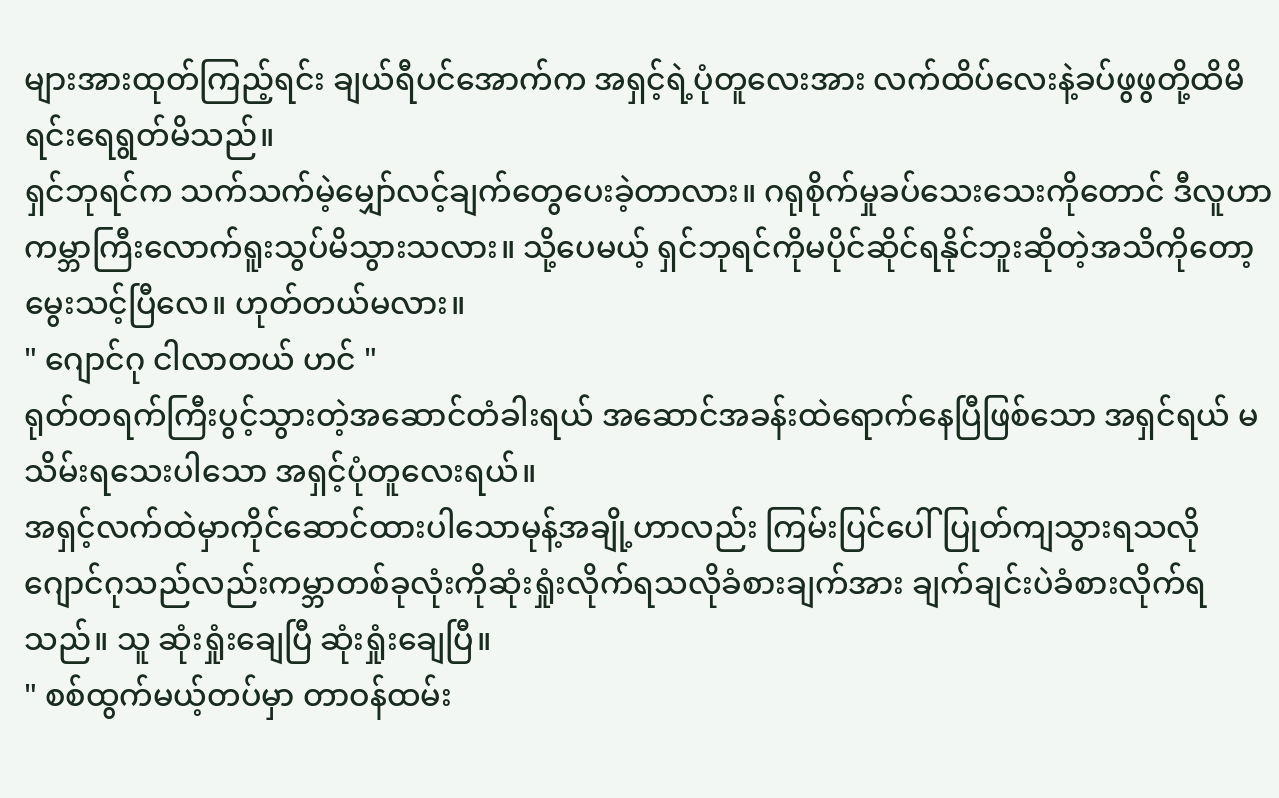များအားထုတ်ကြည့်ရင်း ချယ်ရီပင်အောက်က အရှင့်ရဲ့ပုံတူလေးအား လက်ထိပ်လေးနဲ့ခပ်ဖွဖွတို့ထိမိရင်းရေရွတ်မိသည်။
ရှင်ဘုရင်က သက်သက်မဲ့မျှော်လင့်ချက်တွေပေးခဲ့တာလား။ ဂရုစိုက်မှုခပ်သေးသေးကိုတောင် ဒီလူဟာ ကမ္ဘာကြီးလောက်ရူးသွပ်မိသွားသလား။ သို့ပေမယ့် ရှင်ဘုရင်ကိုမပိုင်ဆိုင်ရနိုင်ဘူးဆိုတဲ့အသိကိုတော့မွေးသင့်ပြီလေ။ ဟုတ်တယ်မလား။
" ဂျောင်ဂု ငါလာတယ် ဟင် "
ရုတ်တရက်ကြီးပွင့်သွားတဲ့အဆောင်တံခါးရယ် အဆောင်အခန်းထဲရောက်နေပြီဖြစ်သော အရှင်ရယ် မသိမ်းရသေးပါသော အရှင့်ပုံတူလေးရယ်။
အရှင့်လက်ထဲမှာကိုင်ဆောင်ထားပါသောမုန့်အချို့ဟာလည်း ကြမ်းပြင်ပေါ်ပြုတ်ကျသွားရသလို ဂျောင်ဂုသည်လည်းကမ္ဘာတစ်ခုလုံးကိုဆုံးရှုံးလိုက်ရသလိုခံစားချက်အား ချက်ချင်းပဲခံစားလိုက်ရသည်။ သူ ဆုံးရှုံးချေပြီ ဆုံးရှုံးချေပြီ။
" စစ်ထွက်မယ့်တပ်မှာ တာဝန်ထမ်း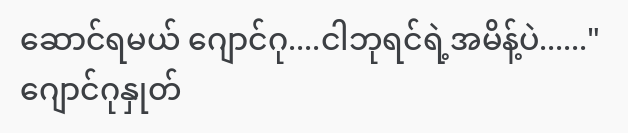ဆောင်ရမယ် ဂျောင်ဂု....ငါဘုရင်ရဲ့အမိန့်ပဲ......"
ဂျောင်ဂုနှုတ်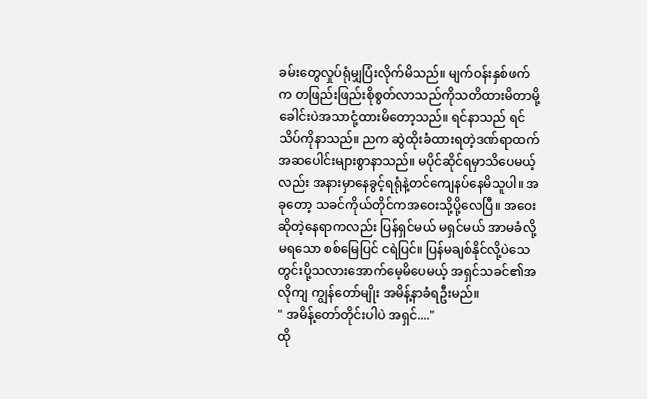ခမ်းတွေလှုပ်ရုံမျှပြံးလိုက်မိသည်။ မျက်ဝန်းနှစ်ဖက်က တဖြည်းဖြည်းစိုစွတ်လာသည်ကိုသတိထားမိတာမို့ ခေါင်းပဲအသာငုံ့ထားမိတော့သည်။ ရင်နာသည် ရင်သိပ်ကိုနာသည်။ ညက ဆွဲထိုးခံထားရတဲ့ဒဏ်ရာထက် အဆပေါင်းများစွာနာသည်။ မပိုင်ဆိုင်ရမှာသိပေမယ့်လည်း အနားမှာနေခွင့်ရရုံနဲ့တင်ကျေနပ်နေမိသူပါ။ အခုတော့ သခင်ကိုယ်တိုင်ကအဝေးသို့ပို့လေပြီ။ အဝေးဆိုတဲ့နေရာကလည်း ပြန်ရှင်မယ် မရှင်မယ် အာမခံလို့မရသော စစ်မြေပြင် ငရဲပြင်။ ပြန်မချစ်နိုင်လို့ပဲသေတွင်းပို့သလားအောက်မေ့မိပေမယ့် အရှင်သခင်၏အလိုကျ ကျွန်တော်မျိုး အမိန့်နာခံရဦးမည်။
" အမိန့်တော်တိုင်းပါပဲ အရှင်...."
ထို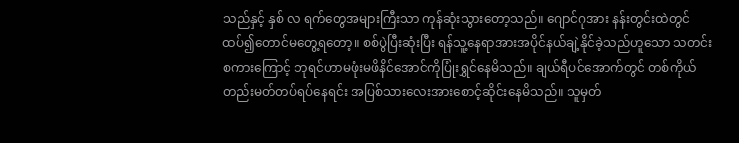သည်နှင့် နှစ် လ ရက်တွေအများကြီးသာ ကုန်ဆုံးသွားတော့သည်။ ဂျောင်ဂုအား နန်းတွင်းထဲတွင် ထပ်၍တောင်မတွေ့ရတော့။ စစ်ပွဲပြီးဆုံးပြီး ရန်သူ့နေရာအားအပိုင်နယ်ချဲ့နိုင်ခဲ့သည်ဟူသော သတင်းစကားကြောင့် ဘုရင်ဟာမဖုံးမဖိနိင်အောင်ကိုပြုံးရွှင်နေမိသည်။ ချယ်ရီပင်အောက်တွင် တစ်ကိုယ်တည်းမတ်တပ်ရပ်နေရင်း အပြစ်သားလေးအားစောင့်ဆိုင်းနေမိသည်။ သူမှတ်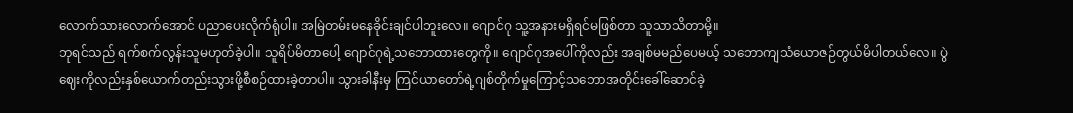လောက်သားလောက်အောင် ပညာပေးလိုက်ရုံပါ။ အမြဲတမ်းမနေခိုင်းချင်ပါဘူးလေ။ ဂျောင်ဂု သူ့အနားမရှိရင်မဖြစ်တာ သူသာသိတာမို့။
ဘုရင်သည် ရက်စက်လွန်းသူမဟုတ်ခဲ့ပါ။ သူရိပ်မိတာပေါ့ ဂျောင်ဂုရဲ့သဘောထားတွေကို။ ဂျောင်ဂုအပေါ်ကိုလည်း အချစ်မမည်ပေမယ့် သဘောကျသံယောဇဉ်တွယ်မိပါတယ်လေ။ ပွဲဈေးကိုလည်းနှစ်ယောက်တည်းသွားဖို့စီစဉ်ထားခဲ့တာပါ။ သွားခါနီးမှ ကြင်ယာတော်ရဲ့ဂျစ်တိုက်မှုကြောင့်သဘောအတိုင်းခေါ်ဆောင်ခဲ့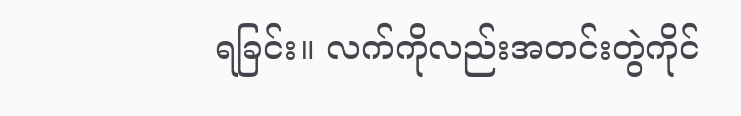ရခြင်း။ လက်ကိုလည်းအတင်းတွဲကိုင်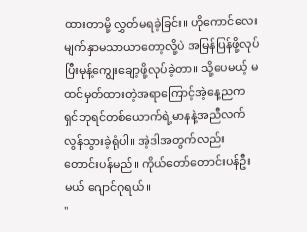ထားတာမို့ လွှတ်မရခဲ့ခြင်း။ ဟိုကောင်လေးမျက်နှာမသာယာတော့လို့ပဲ အမြန်ပြန်ဖို့လုပ်ပြီးမုန့်ကျွေးချော့ဖို့လုပ်ခဲ့တာ။ သို့ပေမယ့် မထင်မှတ်ထားတဲ့အရာကြောင့်အဲ့နေ့ညက ရှင်ဘုရင်တစ်ယောက်ရဲ့မာနနဲ့အညီလက်လွန်သွားခဲ့ရုံပါ။ အဲ့ဒါအတွက်လည်းတောင်းပန်မည်။ ကိုယ်တော်တောင်းပန်ဦးမယ် ဂျောင်ဂုရယ်။
"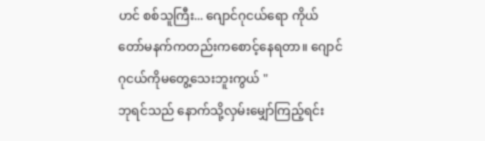ဟင် စစ်သူကြီး... ဂျောင်ဂုငယ်ရော ကိုယ်တော်မနက်ကတည်းကစောင့်နေရတာ။ ဂျောင်ဂုငယ်ကိုမတွေ့သေးဘူးကွယ် "
ဘုရင်သည် နောက်သို့လှမ်းမျှော်ကြည့်ရင်း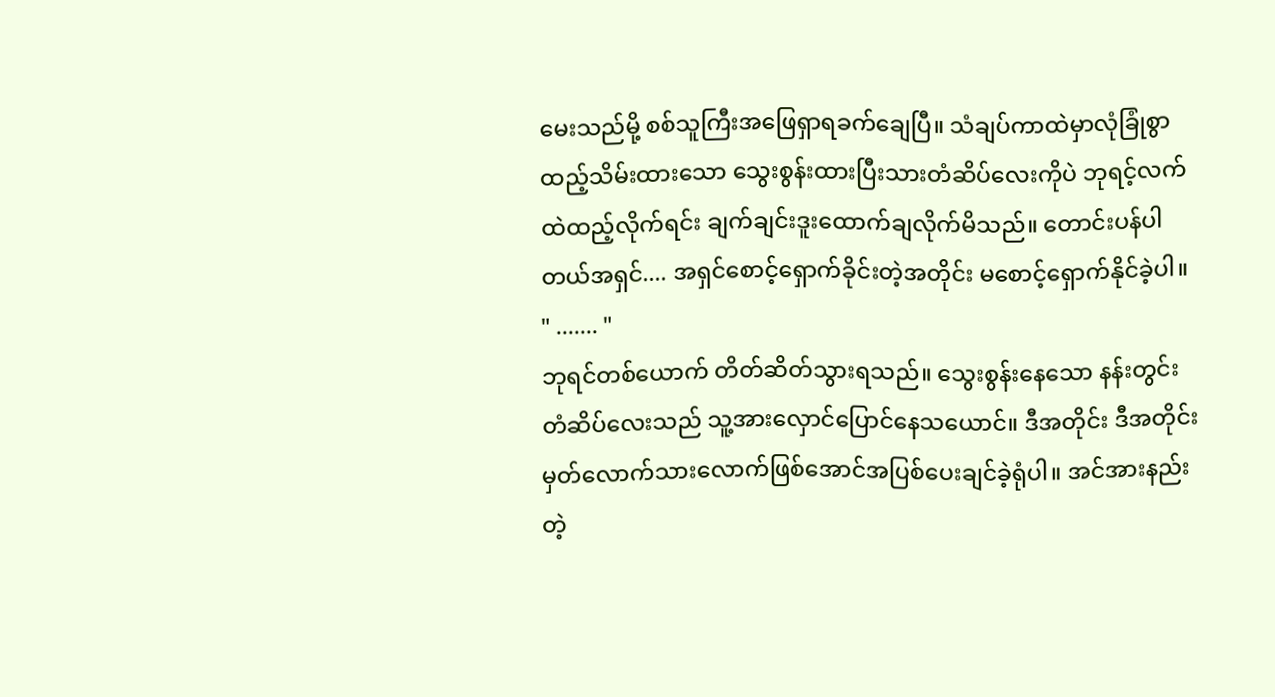မေးသည်မို့ စစ်သူကြီးအဖြေရှာရခက်ချေပြီ။ သံချပ်ကာထဲမှာလုံခြုံစွာထည့်သိမ်းထားသော သွေးစွန်းထားပြီးသားတံဆိပ်လေးကိုပဲ ဘုရင့်လက်ထဲထည့်လိုက်ရင်း ချက်ချင်းဒူးထောက်ချလိုက်မိသည်။ တောင်းပန်ပါတယ်အရှင်.... အရှင်စောင့်ရှောက်ခိုင်းတဲ့အတိုင်း မစောင့်ရှောက်နိုင်ခဲ့ပါ။
" ....... "
ဘုရင်တစ်ယောက် တိတ်ဆိတ်သွားရသည်။ သွေးစွန်းနေသော နန်းတွင်းတံဆိပ်လေးသည် သူ့အားလှောင်ပြောင်နေသယောင်။ ဒီအတိုင်း ဒီအတိုင်း မှတ်လောက်သားလောက်ဖြစ်အောင်အပြစ်ပေးချင်ခဲ့ရုံပါ။ အင်အားနည်းတဲ့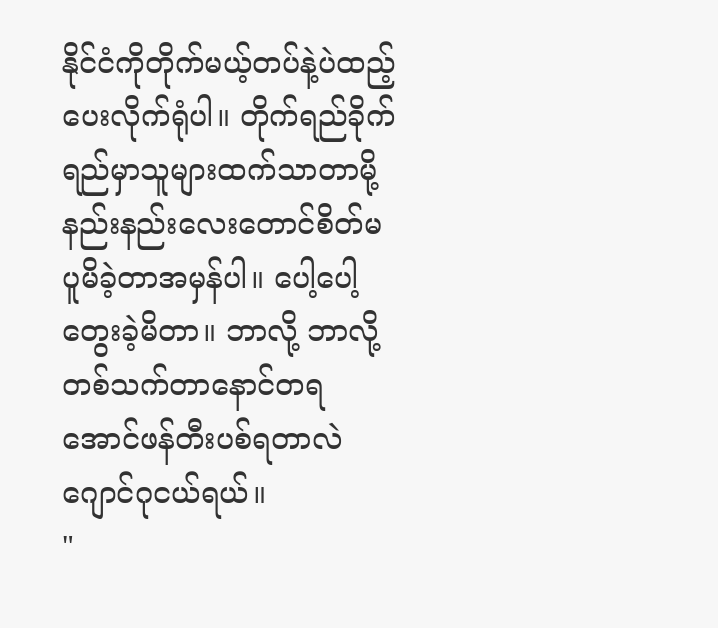နိုင်ငံကိုတိုက်မယ့်တပ်နဲ့ပဲထည့်ပေးလိုက်ရုံပါ။ တိုက်ရည်ခိုက်ရည်မှာသူများထက်သာတာမို့ နည်းနည်းလေးတောင်စိတ်မပူမိခဲ့တာအမှန်ပါ။ ပေါ့ပေါ့တွေးခဲ့မိတာ။ ဘာလို့ ဘာလို့ တစ်သက်တာနောင်တရအောင်ဖန်တီးပစ်ရတာလဲ ဂျောင်ဂုငယ်ရယ်။
"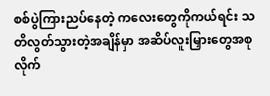စစ်ပွဲကြားညပ်နေတဲ့ ကလေးတွေကိုကယ်ရင်း သတိလွတ်သွားတဲ့အချိန်မှာ အဆိပ်လူးမြှားတွေအစုလိုက်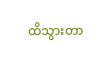ထိသွားတာ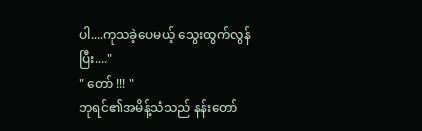ပါ....ကုသခဲ့ပေမယ့် သွေးထွက်လွန်ပြီး...."
" တော် !!! "
ဘုရင်၏အမိန့်သံသည် နန်းတော်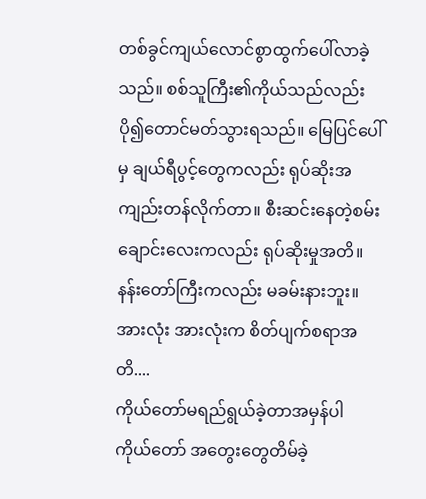တစ်ခွင်ကျယ်လောင်စွာထွက်ပေါ်လာခဲ့သည်။ စစ်သူကြီး၏ကိုယ်သည်လည်းပို၍တောင်မတ်သွားရသည်။ မြေပြင်ပေါ်မှ ချယ်ရီပွင့်တွေကလည်း ရုပ်ဆိုးအကျည်းတန်လိုက်တာ။ စီးဆင်းနေတဲ့စမ်းချောင်းလေးကလည်း ရုပ်ဆိုးမှုအတိ။ နန်းတော်ကြီးကလည်း မခမ်းနားဘူး။ အားလုံး အားလုံးက စိတ်ပျက်စရာအတိ....
ကိုယ်တော်မရည်ရွယ်ခဲ့တာအမှန်ပါ
ကိုယ်တော် အတွေးတွေတိမ်ခဲ့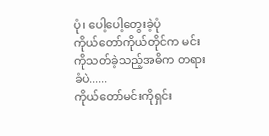ပုံ၊ ပေါ့ပေါ့တွေးခဲ့ပုံ
ကိုယ်တော်ကိုယ်တိုင်က မင်းကိုသတ်ခဲ့သည့်အဓိက တရားခံပဲ......
ကိုယ်တော်မင်းကိုရှင်း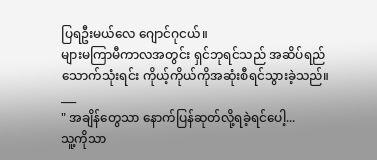ပြရဦးမယ်လေ ဂျောင်ဂုငယ်။
များမကြာမီကာလအတွင်း ရှင်ဘုရင်သည် အဆိပ်ရည်သောက်သုံးရင်း ကိုယ့်ကိုယ်ကိုအဆုံးစီရင်သွားခဲ့သည်။
___
" အချိန်တွေသာ နောက်ပြန်ဆုတ်လို့ရခဲ့ရင်ပေါ့...
သူ့ကိုသာ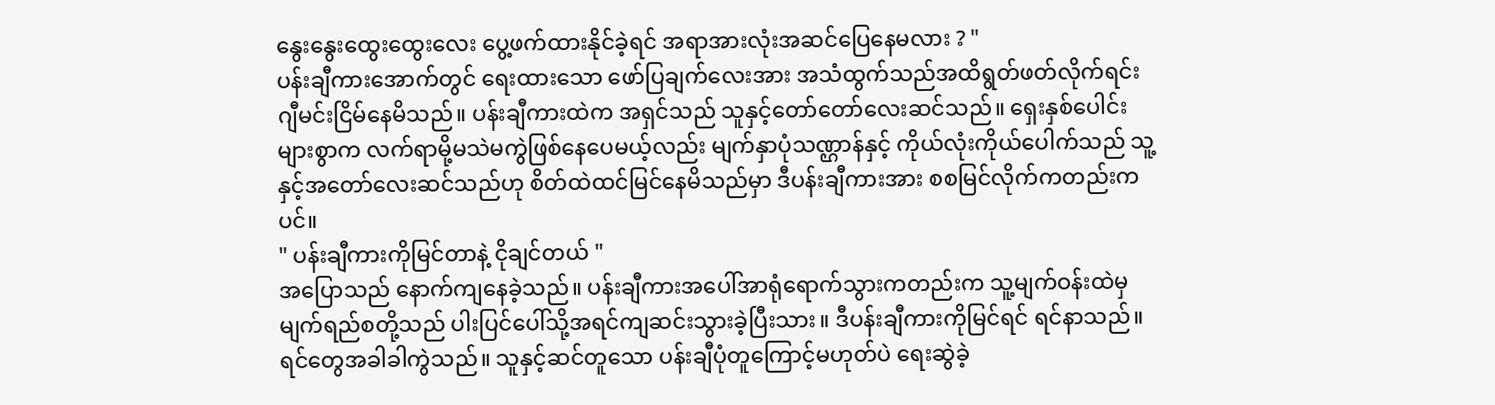နွေးနွေးထွေးထွေးလေး ပွေ့ဖက်ထားနိုင်ခဲ့ရင် အရာအားလုံးအဆင်ပြေနေမလား ? "
ပန်းချီကားအောက်တွင် ရေးထားသော ဖော်ပြချက်လေးအား အသံထွက်သည်အထိရွတ်ဖတ်လိုက်ရင်း ဂျီမင်းငြိမ်နေမိသည်။ ပန်းချီကားထဲက အရှင်သည် သူနှင့်တော်တော်လေးဆင်သည်။ ရှေးနှစ်ပေါင်းများစွာက လက်ရာမို့မသဲမကွဲဖြစ်နေပေမယ့်လည်း မျက်နှာပုံသဏ္ဌာန်နှင့် ကိုယ်လုံးကိုယ်ပေါက်သည် သူ့နှင့်အတော်လေးဆင်သည်ဟု စိတ်ထဲထင်မြင်နေမိသည်မှာ ဒီပန်းချီကားအား စစမြင်လိုက်ကတည်းကပင်။
" ပန်းချီကားကိုမြင်တာနဲ့ ငိုချင်တယ် "
အပြောသည် နောက်ကျနေခဲ့သည်။ ပန်းချီကားအပေါ်အာရုံရောက်သွားကတည်းက သူ့မျက်ဝန်းထဲမှ မျက်ရည်စတို့သည် ပါးပြင်ပေါ်သို့အရင်ကျဆင်းသွားခဲ့ပြီးသား။ ဒီပန်းချီကားကိုမြင်ရင် ရင်နာသည်။ ရင်တွေအခါခါကွဲသည်။ သူနှင့်ဆင်တူသော ပန်းချီပုံတူကြောင့်မဟုတ်ပဲ ရေးဆွဲခဲ့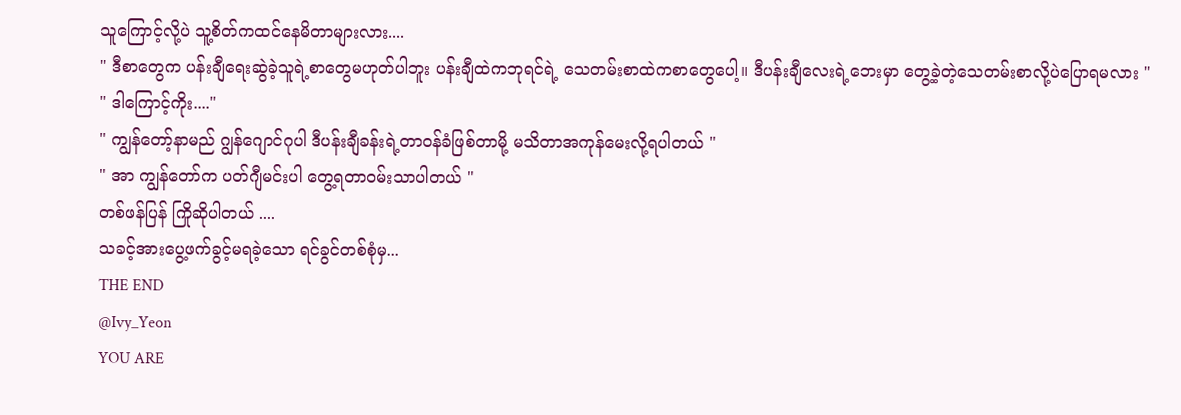သူကြောင့်လို့ပဲ သူ့စိတ်ကထင်နေမိတာများလား....
" ဒီစာတွေက ပန်းချီရေးဆွဲခဲ့သူရဲ့စာတွေမဟုတ်ပါဘူး ပန်းချီထဲကဘုရင်ရဲ့ သေတမ်းစာထဲကစာတွေပေါ့။ ဒီပန်းချီလေးရဲ့ဘေးမှာ တွေ့ခဲ့တဲ့သေတမ်းစာလို့ပဲပြောရမလား "
" ဒါကြောင့်ကိုး...."
" ကျွန်တော့်နာမည် ဂျွန်ဂျောင်ဂုပါ ဒီပန်းချီခန်းရဲ့တာဝန်ခံဖြစ်တာမို့ မသိတာအကုန်မေးလို့ရပါတယ် "
" အာ ကျွန်တော်က ပတ်ဂျီမင်းပါ တွေ့ရတာဝမ်းသာပါတယ် "
တစ်ဖန်ပြန် ကြိုဆိုပါတယ် ....
သခင့်အားပွေ့ဖက်ခွင့်မရခဲ့သော ရင်ခွင်တစ်စုံမှ...
THE END
@Ivy_Yeon
YOU ARE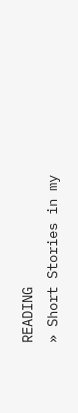READING
» Short Stories in my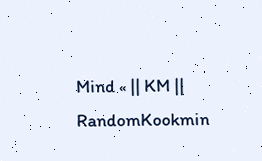Mind « || KM ||
RandomKookmin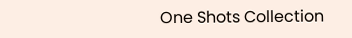One Shots Collection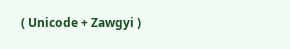( Unicode + Zawgyi )